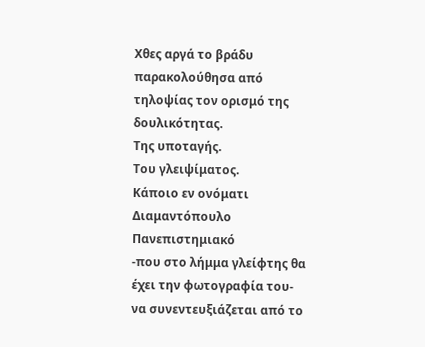Χθες αργά το βράδυ παρακολούθησα από τηλοψίας τον ορισμό της δουλικότητας.
Της υποταγής.
Του γλειψίματος.
Κάποιο εν ονόματι Διαμαντόπουλο Πανεπιστημιακό
-που στο λήμμα γλείφτης θα έχει την φωτογραφία του-
να συνεντευξιάζεται από το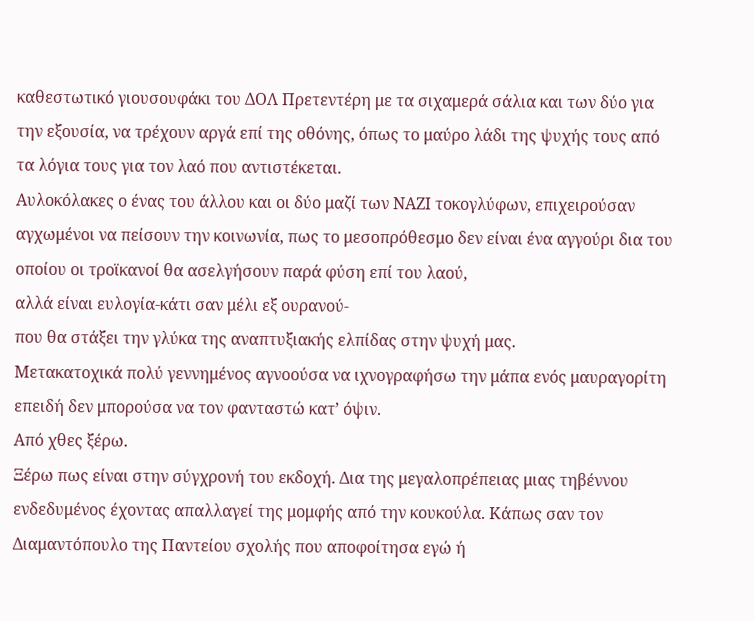καθεστωτικό γιουσουφάκι του ΔΟΛ Πρετεντέρη με τα σιχαμερά σάλια και των δύο για την εξουσία, να τρέχουν αργά επί της οθόνης, όπως το μαύρο λάδι της ψυχής τους από τα λόγια τους για τον λαό που αντιστέκεται.
Αυλοκόλακες ο ένας του άλλου και οι δύο μαζί των ΝΑΖΙ τοκογλύφων, επιχειρούσαν αγχωμένοι να πείσουν την κοινωνία, πως το μεσοπρόθεσμο δεν είναι ένα αγγούρι δια του οποίου οι τροϊκανοί θα ασελγήσουν παρά φύση επί του λαού,
αλλά είναι ευλογία-κάτι σαν μέλι εξ ουρανού-
που θα στάξει την γλύκα της αναπτυξιακής ελπίδας στην ψυχή μας.
Μετακατοχικά πολύ γεννημένος αγνοούσα να ιχνογραφήσω την μάπα ενός μαυραγορίτη επειδή δεν μπορούσα να τον φανταστώ κατ’ όψιν.
Από χθες ξέρω.
Ξέρω πως είναι στην σύγχρονή του εκδοχή. Δια της μεγαλοπρέπειας μιας τηβέννου ενδεδυμένος έχοντας απαλλαγεί της μομφής από την κουκούλα. Κάπως σαν τον Διαμαντόπουλο της Παντείου σχολής που αποφοίτησα εγώ ή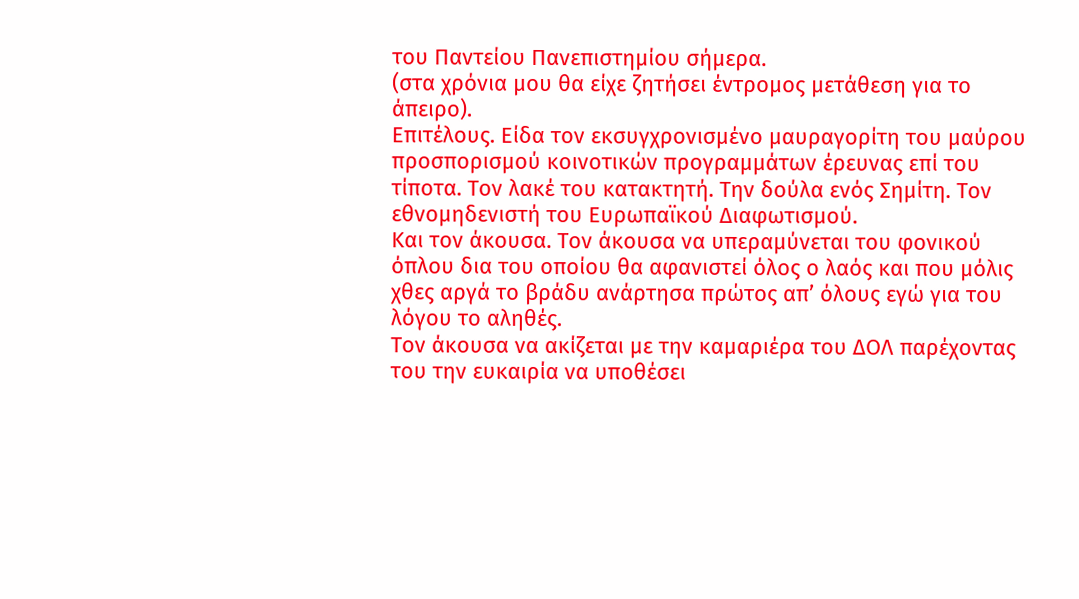του Παντείου Πανεπιστημίου σήμερα.
(στα χρόνια μου θα είχε ζητήσει έντρομος μετάθεση για το άπειρο).
Επιτέλους. Είδα τον εκσυγχρονισμένο μαυραγορίτη του μαύρου προσπορισμού κοινοτικών προγραμμάτων έρευνας επί του τίποτα. Τον λακέ του κατακτητή. Την δούλα ενός Σημίτη. Τον εθνομηδενιστή του Ευρωπαϊκού Διαφωτισμού.
Και τον άκουσα. Τον άκουσα να υπεραμύνεται του φονικού όπλου δια του οποίου θα αφανιστεί όλος ο λαός και που μόλις χθες αργά το βράδυ ανάρτησα πρώτος απ’ όλους εγώ για του λόγου το αληθές.
Τον άκουσα να ακίζεται με την καμαριέρα του ΔΟΛ παρέχοντας του την ευκαιρία να υποθέσει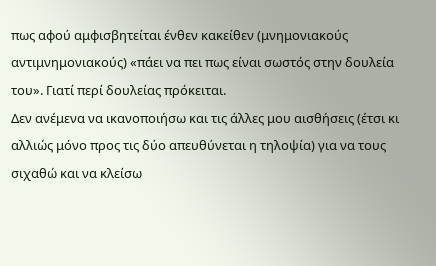πως αφού αμφισβητείται ένθεν κακείθεν (μνημονιακούς αντιμνημονιακούς) «πάει να πει πως είναι σωστός στην δουλεία του». Γιατί περί δουλείας πρόκειται.
Δεν ανέμενα να ικανοποιήσω και τις άλλες μου αισθήσεις (έτσι κι αλλιώς μόνο προς τις δύο απευθύνεται η τηλοψία) για να τους σιχαθώ και να κλείσω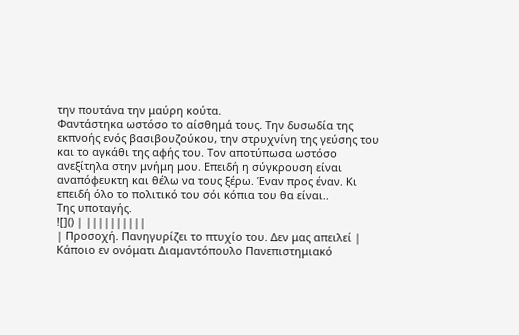την πουτάνα την μαύρη κούτα.
Φαντάστηκα ωστόσο το αίσθημά τους. Την δυσωδία της εκπνοής ενός βασιβουζούκου, την στρυχνίνη της γεύσης του και το αγκάθι της αφής του. Τον αποτύπωσα ωστόσο ανεξίτηλα στην μνήμη μου. Επειδή η σύγκρουση είναι αναπόφευκτη και θέλω να τους ξέρω. Έναν προς έναν. Κι επειδή όλο το πολιτικό του σόι κόπια του θα είναι..
Της υποταγής.
![]() | ||||||||||
| Προσοχή. Πανηγυρίζει το πτυχίο του. Δεν μας απειλεί |
Κάποιο εν ονόματι Διαμαντόπουλο Πανεπιστημιακό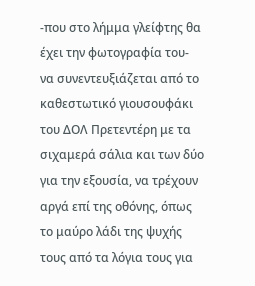-που στο λήμμα γλείφτης θα έχει την φωτογραφία του-
να συνεντευξιάζεται από το καθεστωτικό γιουσουφάκι του ΔΟΛ Πρετεντέρη με τα σιχαμερά σάλια και των δύο για την εξουσία, να τρέχουν αργά επί της οθόνης, όπως το μαύρο λάδι της ψυχής τους από τα λόγια τους για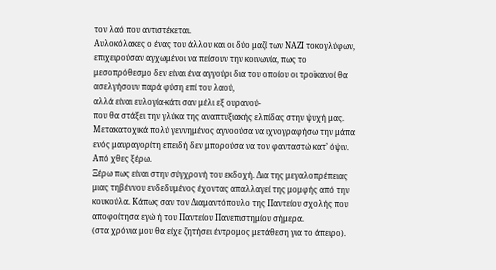τον λαό που αντιστέκεται.
Αυλοκόλακες ο ένας του άλλου και οι δύο μαζί των ΝΑΖΙ τοκογλύφων, επιχειρούσαν αγχωμένοι να πείσουν την κοινωνία, πως το μεσοπρόθεσμο δεν είναι ένα αγγούρι δια του οποίου οι τροϊκανοί θα ασελγήσουν παρά φύση επί του λαού,
αλλά είναι ευλογία-κάτι σαν μέλι εξ ουρανού-
που θα στάξει την γλύκα της αναπτυξιακής ελπίδας στην ψυχή μας.
Μετακατοχικά πολύ γεννημένος αγνοούσα να ιχνογραφήσω την μάπα ενός μαυραγορίτη επειδή δεν μπορούσα να τον φανταστώ κατ’ όψιν.
Από χθες ξέρω.
Ξέρω πως είναι στην σύγχρονή του εκδοχή. Δια της μεγαλοπρέπειας μιας τηβέννου ενδεδυμένος έχοντας απαλλαγεί της μομφής από την κουκούλα. Κάπως σαν τον Διαμαντόπουλο της Παντείου σχολής που αποφοίτησα εγώ ή του Παντείου Πανεπιστημίου σήμερα.
(στα χρόνια μου θα είχε ζητήσει έντρομος μετάθεση για το άπειρο).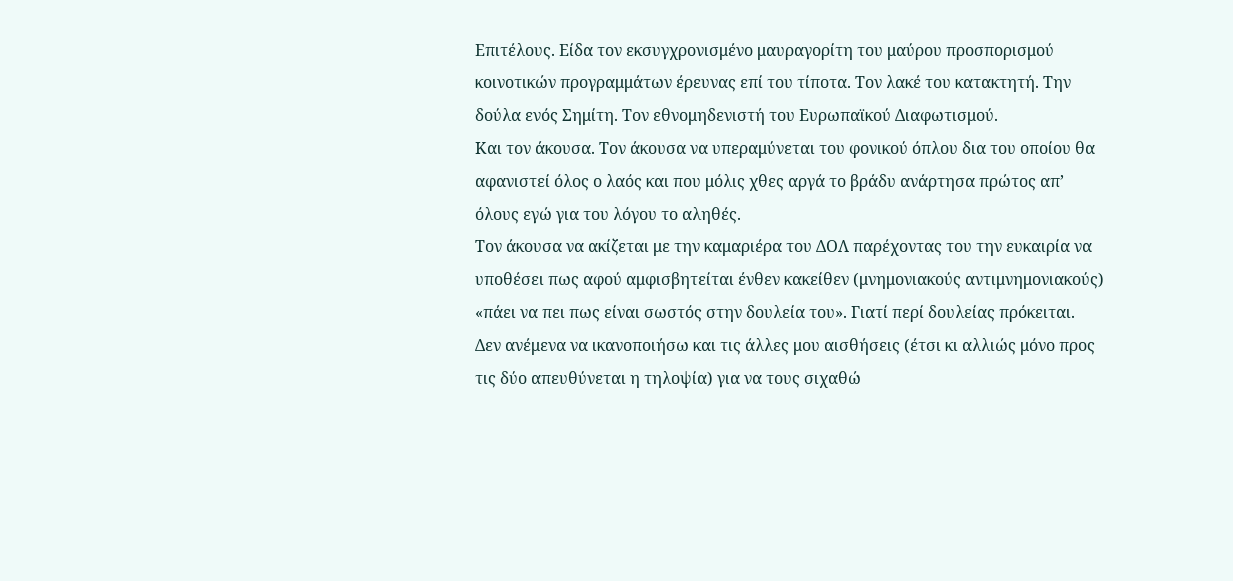Επιτέλους. Είδα τον εκσυγχρονισμένο μαυραγορίτη του μαύρου προσπορισμού κοινοτικών προγραμμάτων έρευνας επί του τίποτα. Τον λακέ του κατακτητή. Την δούλα ενός Σημίτη. Τον εθνομηδενιστή του Ευρωπαϊκού Διαφωτισμού.
Και τον άκουσα. Τον άκουσα να υπεραμύνεται του φονικού όπλου δια του οποίου θα αφανιστεί όλος ο λαός και που μόλις χθες αργά το βράδυ ανάρτησα πρώτος απ’ όλους εγώ για του λόγου το αληθές.
Τον άκουσα να ακίζεται με την καμαριέρα του ΔΟΛ παρέχοντας του την ευκαιρία να υποθέσει πως αφού αμφισβητείται ένθεν κακείθεν (μνημονιακούς αντιμνημονιακούς) «πάει να πει πως είναι σωστός στην δουλεία του». Γιατί περί δουλείας πρόκειται.
Δεν ανέμενα να ικανοποιήσω και τις άλλες μου αισθήσεις (έτσι κι αλλιώς μόνο προς τις δύο απευθύνεται η τηλοψία) για να τους σιχαθώ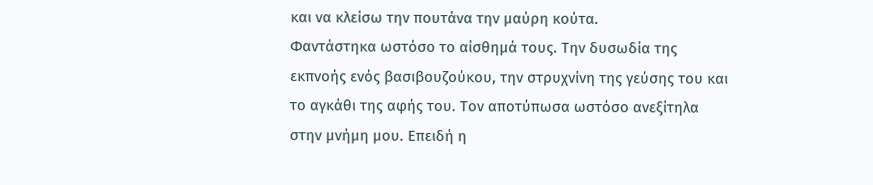και να κλείσω την πουτάνα την μαύρη κούτα.
Φαντάστηκα ωστόσο το αίσθημά τους. Την δυσωδία της εκπνοής ενός βασιβουζούκου, την στρυχνίνη της γεύσης του και το αγκάθι της αφής του. Τον αποτύπωσα ωστόσο ανεξίτηλα στην μνήμη μου. Επειδή η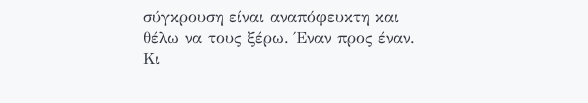σύγκρουση είναι αναπόφευκτη και θέλω να τους ξέρω. Έναν προς έναν. Κι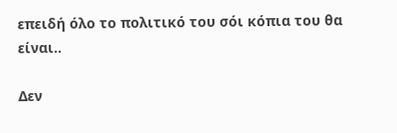επειδή όλο το πολιτικό του σόι κόπια του θα είναι..

Δεν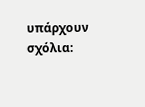υπάρχουν σχόλια: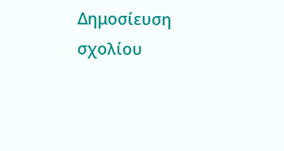Δημοσίευση σχολίου